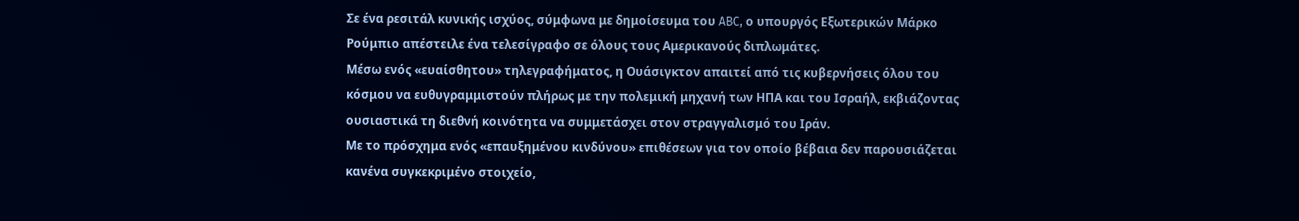Σε ένα ρεσιτάλ κυνικής ισχύος, σύμφωνα με δημοίσευμα του ABC, ο υπουργός Εξωτερικών Μάρκο Ρούμπιο απέστειλε ένα τελεσίγραφο σε όλους τους Αμερικανούς διπλωμάτες.
Μέσω ενός «ευαίσθητου» τηλεγραφήματος, η Ουάσιγκτον απαιτεί από τις κυβερνήσεις όλου του κόσμου να ευθυγραμμιστούν πλήρως με την πολεμική μηχανή των ΗΠΑ και του Ισραήλ, εκβιάζοντας ουσιαστικά τη διεθνή κοινότητα να συμμετάσχει στον στραγγαλισμό του Ιράν.
Με το πρόσχημα ενός «επαυξημένου κινδύνου» επιθέσεων για τον οποίο βέβαια δεν παρουσιάζεται κανένα συγκεκριμένο στοιχείο,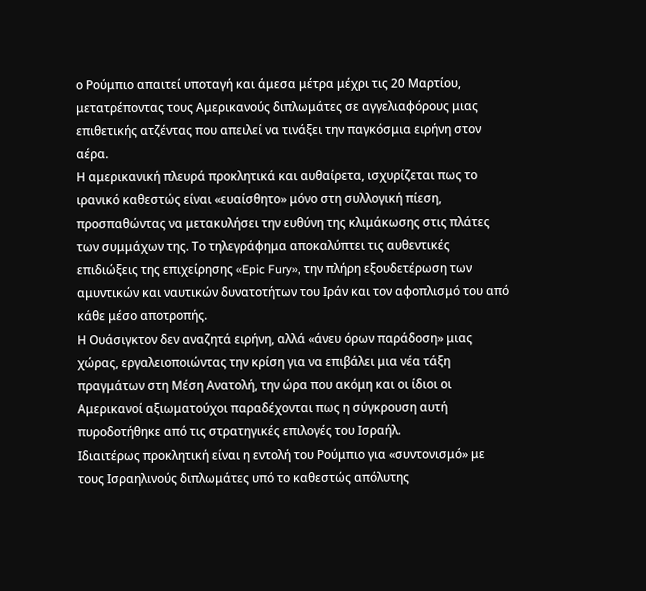ο Ρούμπιο απαιτεί υποταγή και άμεσα μέτρα μέχρι τις 20 Μαρτίου, μετατρέποντας τους Αμερικανούς διπλωμάτες σε αγγελιαφόρους μιας επιθετικής ατζέντας που απειλεί να τινάξει την παγκόσμια ειρήνη στον αέρα.
Η αμερικανική πλευρά προκλητικά και αυθαίρετα, ισχυρίζεται πως το ιρανικό καθεστώς είναι «ευαίσθητο» μόνο στη συλλογική πίεση, προσπαθώντας να μετακυλήσει την ευθύνη της κλιμάκωσης στις πλάτες των συμμάχων της. Το τηλεγράφημα αποκαλύπτει τις αυθεντικές επιδιώξεις της επιχείρησης «Epic Fury», την πλήρη εξουδετέρωση των αμυντικών και ναυτικών δυνατοτήτων του Ιράν και τον αφοπλισμό του από κάθε μέσο αποτροπής.
Η Ουάσιγκτον δεν αναζητά ειρήνη, αλλά «άνευ όρων παράδοση» μιας χώρας, εργαλειοποιώντας την κρίση για να επιβάλει μια νέα τάξη πραγμάτων στη Μέση Ανατολή, την ώρα που ακόμη και οι ίδιοι οι Αμερικανοί αξιωματούχοι παραδέχονται πως η σύγκρουση αυτή πυροδοτήθηκε από τις στρατηγικές επιλογές του Ισραήλ.
Ιδιαιτέρως προκλητική είναι η εντολή του Ρούμπιο για «συντονισμό» με τους Ισραηλινούς διπλωμάτες υπό το καθεστώς απόλυτης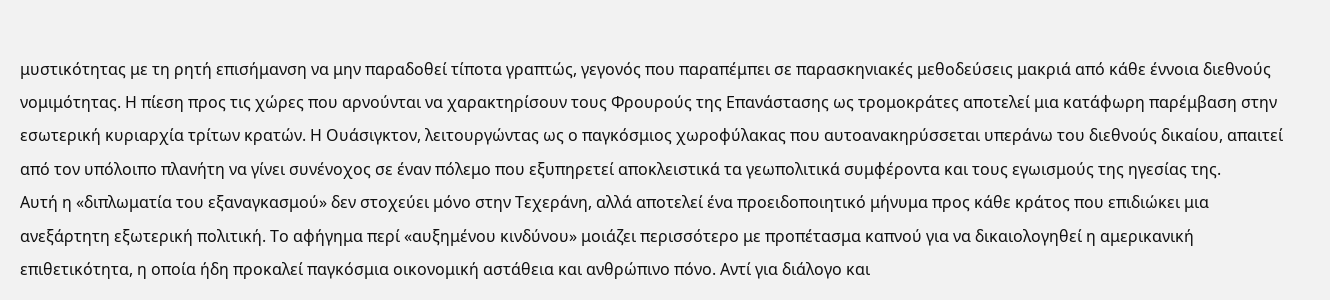μυστικότητας με τη ρητή επισήμανση να μην παραδοθεί τίποτα γραπτώς, γεγονός που παραπέμπει σε παρασκηνιακές μεθοδεύσεις μακριά από κάθε έννοια διεθνούς νομιμότητας. Η πίεση προς τις χώρες που αρνούνται να χαρακτηρίσουν τους Φρουρούς της Επανάστασης ως τρομοκράτες αποτελεί μια κατάφωρη παρέμβαση στην εσωτερική κυριαρχία τρίτων κρατών. Η Ουάσιγκτον, λειτουργώντας ως ο παγκόσμιος χωροφύλακας που αυτοανακηρύσσεται υπεράνω του διεθνούς δικαίου, απαιτεί από τον υπόλοιπο πλανήτη να γίνει συνένοχος σε έναν πόλεμο που εξυπηρετεί αποκλειστικά τα γεωπολιτικά συμφέροντα και τους εγωισμούς της ηγεσίας της.
Αυτή η «διπλωματία του εξαναγκασμού» δεν στοχεύει μόνο στην Τεχεράνη, αλλά αποτελεί ένα προειδοποιητικό μήνυμα προς κάθε κράτος που επιδιώκει μια ανεξάρτητη εξωτερική πολιτική. Το αφήγημα περί «αυξημένου κινδύνου» μοιάζει περισσότερο με προπέτασμα καπνού για να δικαιολογηθεί η αμερικανική επιθετικότητα, η οποία ήδη προκαλεί παγκόσμια οικονομική αστάθεια και ανθρώπινο πόνο. Αντί για διάλογο και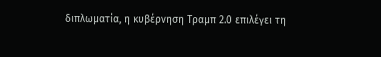διπλωματία, η κυβέρνηση Τραμπ 2.0 επιλέγει τη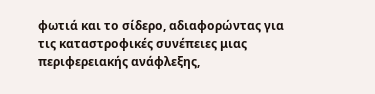φωτιά και το σίδερο, αδιαφορώντας για τις καταστροφικές συνέπειες μιας περιφερειακής ανάφλεξης,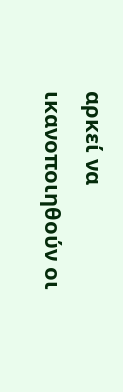αρκεί να ικανοποιηθούν οι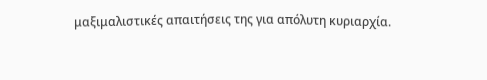μαξιμαλιστικές απαιτήσεις της για απόλυτη κυριαρχία.